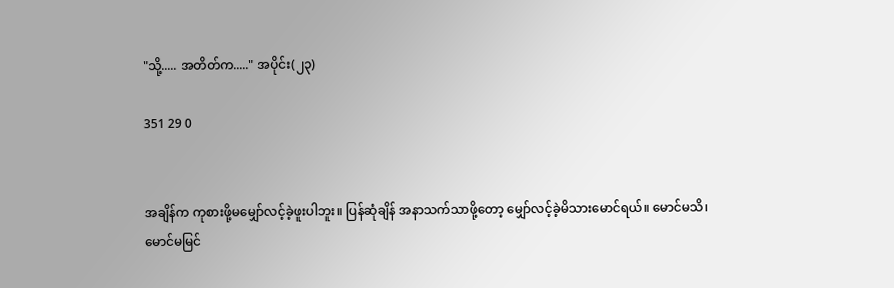"သို့..... အတိတ်က....." အပိုင်း(၂၃)

351 29 0


အချိန်က ကုစားဖို့မမျှော်လင့်ခဲ့ဖူးပါဘူး။ ပြန်ဆုံချိန် အနာသက်သာဖို့တော့ မျှော်လင့်ခဲ့မိသားမောင်ရယ်။ မောင်မသိ၊ မောင်မမြင်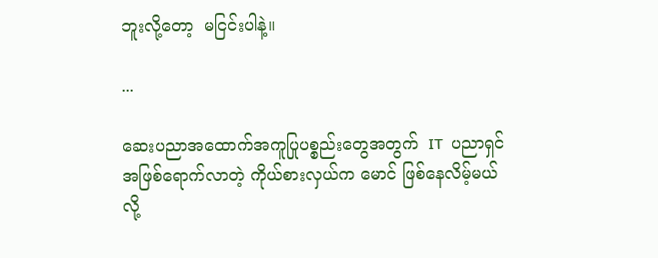ဘူးလို့တော့  မငြင်းပါနဲ့။

...

ဆေးပညာအထောက်အကူပြုပစ္စည်းတွေအတွက်  IT  ပညာရှင်အဖြစ်ရောက်လာတဲ့ ကိုယ်စားလှယ်က မောင် ဖြစ်နေလိမ့်မယ်လို့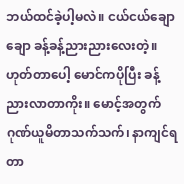ဘယ်ထင်ခဲ့ပါ့မလဲ။ ငယ်ငယ်ချောချော ခန့်ခန့်ညားညားလေးတဲ့။ဟုတ်တာပေါ့ မောင်ကပိုပြီး ခန့်ညားလာတာကိုး။ မောင့်အတွက် ဂုဏ်ယူမိတာသက်သက်၊ နာကျင်ရတာ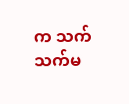က သက်သက်မ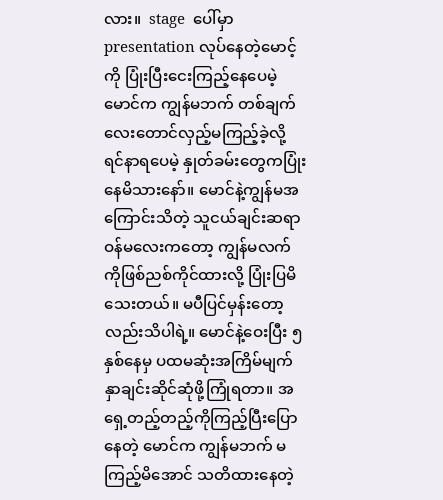လား။  stage  ပေါ်မှာ presentation လုပ်နေတဲ့မောင့်ကို ပြုံးပြီးငေးကြည့်နေပေမဲ့ မောင်က ကျွန်မဘက် တစ်ချက်လေးတောင်လှည့်မကြည့်ခဲ့လို့ ရင်နာရပေမဲ့ နှုတ်ခမ်းတွေကပြုံးနေမိသားနော်။ မောင်နဲ့ကျွန်မအကြောင်းသိတဲ့ သူငယ်ချင်းဆရာဝန်မလေးကတော့ ကျွန်မလက်ကိုဖြစ်ညစ်ကိုင်ထားလို့ ပြုံးပြမိသေးတယ်။ မပီပြင်မှန်းတော့လည်းသိပါရဲ့။ မောင်နဲ့ဝေးပြီး ၅ နှစ်နေမှ ပထမဆုံးအကြိမ်မျက်နှာချင်းဆိုင်ဆုံဖို့ကြုံရတာ။ အရှေ့တည့်တည့်ကိုကြည့်ပြီးပြောနေတဲ့ မောင်က ကျွန်မဘက် မကြည့်မိအောင် သတိထားနေတဲ့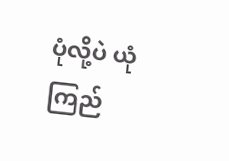ပုံလို့ပဲ ယုံကြည်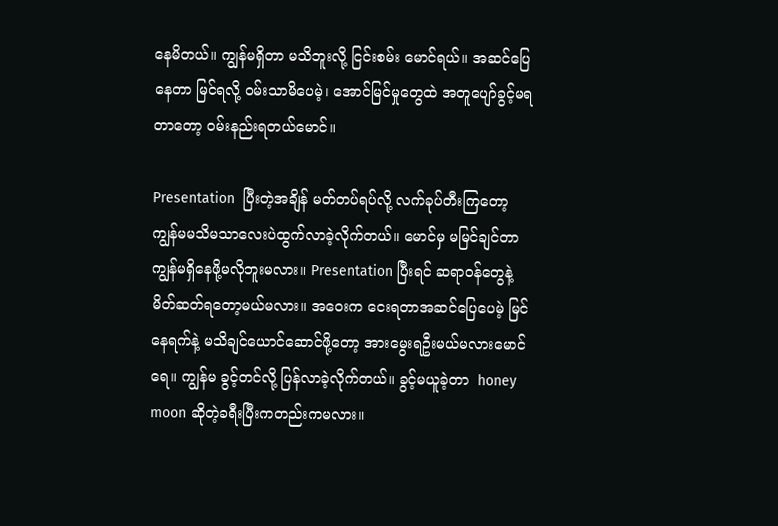နေမိတယ်။ ကျွန်မရှိတာ မသိဘူးလို့ ငြင်းစမ်း မောင်ရယ်။ အဆင်ပြေနေတာ မြင်ရလို့ ဝမ်းသာမိပေမဲ့၊ အောင်မြင်မှုတွေထဲ အတူပျော်ခွင့်မရတာတော့ ဝမ်းနည်းရတယ်မောင်။

Presentation  ပြီးတဲ့အချိန် မတ်တပ်ရပ်လို့ လက်ခုပ်တီးကြတော့ ကျွန်မမသိမသာလေးပဲထွက်လာခဲ့လိုက်တယ်။ မောင်မှ မမြင်ချင်တာ ကျွန်မရှိနေဖို့မလိုဘူးမလား။ Presentation ပြီးရင် ဆရာဝန်တွေနဲ့မိတ်ဆတ်ရတော့မယ်မလား။ အဝေးက ငေးရတာအဆင်ပြေပေမဲ့ မြင်နေရက်နဲ့ မသိချင်ယောင်ဆောင်ဖို့တော့ အားမွေးရဦးမယ်မလားမောင်ရေ။ ကျွန်မ ခွင့်တင်လို့ ပြန်လာခဲ့လိုက်တယ်။ ခွင့်မယူခဲ့တာ  honey moon ဆိုတဲ့ခရီးပြီးကတည်းကမလား။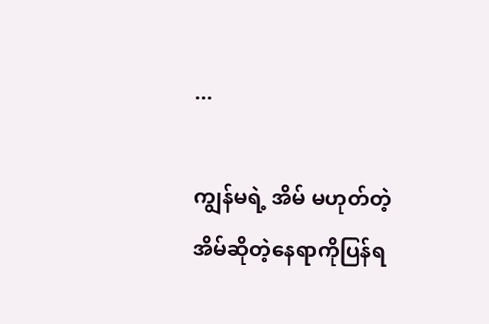...

ကျွန်မရဲ့ အိမ် မဟုတ်တဲ့ အိမ်ဆိုတဲ့နေရာကိုပြန်ရ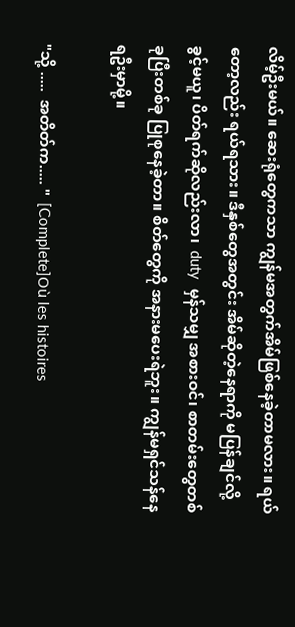လိမ့်ဦးမယ်။ ဆေးရုံတွေကသာ ကျွန်မအတွက်အိမ်ဖြစ်နေခဲ့တာမလား။ ရယ်တော့လည်း ရယ်ရသား။ ဒီနှစ်တွေအတွင်း အိမ်ဆိုတဲ့နေရာကို မပြန်ချင်လို့ ခွင့်မယူ၊ ပိတ်ရက်ဆိုလည်းလာ၊  duty  မှန်သမျှ အစားဝင်၊ စာတမ်းတွေတစ်ခုပြီးတစ်ခု ပြုစုနေခဲ့တာ။ စိတ်တွေကို အနားမပေးရဲဘူး။ ကျွန်မရှင်သန်နေရဦးမှာမို့။

"သို့ .....  အတိတ်က..... "  [Complete]Où les histoires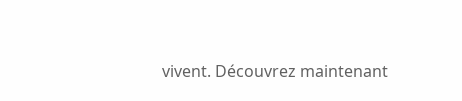vivent. Découvrez maintenant